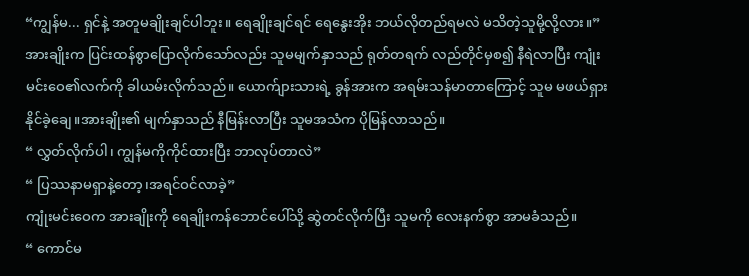“ကျွန်မ... ရှင်နဲ့ အတူမချိုးချင်ပါဘူး။ ရေချိုးချင်ရင် ရေနွေးအိုး ဘယ်လိုတည်ရမလဲ မသိတဲ့သူမို့လို့လား။”
အားချိုးက ပြင်းထန်စွာပြောလိုက်သော်လည်း သူမမျက်နှာသည် ရုတ်တရက် လည်တိုင်မှစ၍ နီရဲလာပြီး ကျုံးမင်းဝေ၏လက်ကို ခါယမ်းလိုက်သည်။ ယောက်ျားသားရဲ့ ခွန်အားက အရမ်းသန်မာတာကြောင့် သူမ မဖယ်ရှားနိုင်ခဲ့ချေ။အားချိုး၏ မျက်နှာသည် နီမြန်းလာပြီး သူမအသံက ပိုမြန်လာသည်။
“ လွှတ်လိုက်ပါ၊ ကျွန်မကိုကိုင်ထားပြီး ဘာလုပ်တာလဲ”
“ ပြဿနာမရှာနဲ့တော့၊အရင်ဝင်လာခဲ့”
ကျုံးမင်းဝေက အားချိုးကို ရေချိုးကန်ဘောင်ပေါ်သို့ ဆွဲတင်လိုက်ပြီး သူမကို လေးနက်စွာ အာမခံသည်။
“ ကောင်မ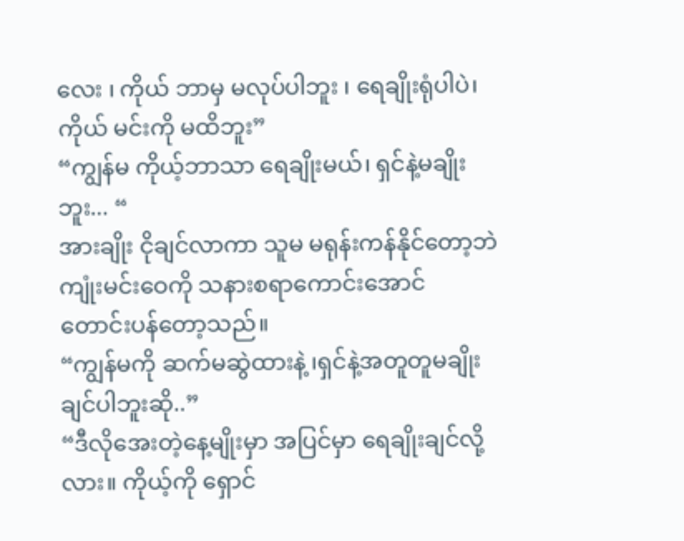လေး ၊ ကိုယ် ဘာမှ မလုပ်ပါဘူး ၊ ရေချိုးရုံပါပဲ၊ကိုယ် မင်းကို မထိဘူး”
“ကျွန်မ ကိုယ့်ဘာသာ ရေချိုးမယ်၊ ရှင်နဲ့မချိုးဘူး... “
အားချိုး ငိုချင်လာကာ သူမ မရုန်းကန်နိုင်တော့ဘဲ ကျုံးမင်းဝေကို သနားစရာကောင်းအောင် တောင်းပန်တော့သည်။
“ကျွန်မကို ဆက်မဆွဲထားနဲ့ ၊ရှင်နဲ့အတူတူမချိုးချင်ပါဘူးဆို..”
“ဒီလိုအေးတဲ့နေ့မျိုးမှာ အပြင်မှာ ရေချိုးချင်လို့လား။ ကိုယ့်ကို ရှောင်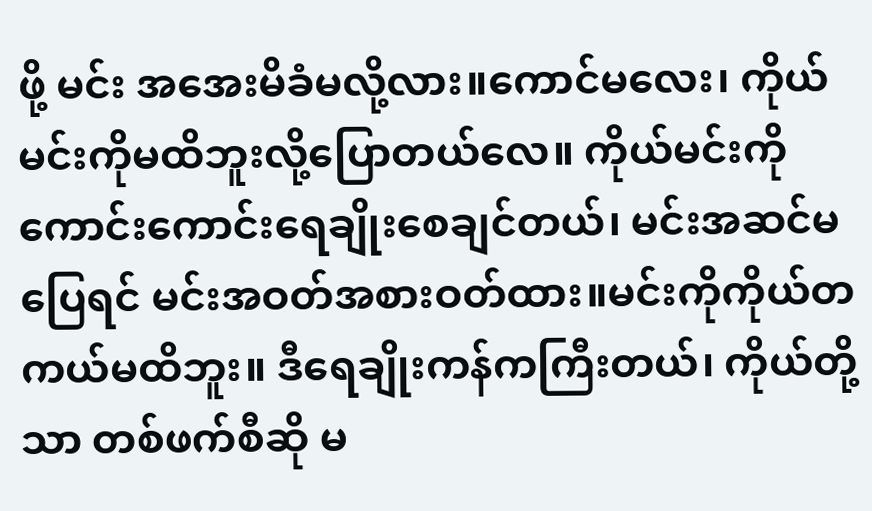ဖို့ မင်း အအေးမိခံမလို့လား။ကောင်မလေး၊ ကိုယ်မင်းကိုမထိဘူးလို့ပြောတယ်လေ။ ကိုယ်မင်းကိုကောင်းကောင်းရေချိုးစေချင်တယ်၊ မင်းအဆင်မပြေရင် မင်းအဝတ်အစားဝတ်ထား။မင်းကိုကိုယ်တကယ်မထိဘူး။ ဒီရေချိုးကန်ကကြီးတယ်၊ ကိုယ်တို့သာ တစ်ဖက်စီဆို မ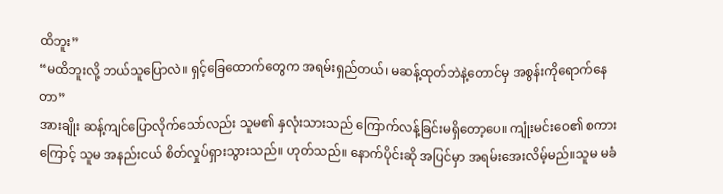ထိဘူး”
“မထိဘူးလို့ ဘယ်သူပြောလဲ။ ရှင့်ခြေထောက်တွေက အရမ်းရှည်တယ်၊ မဆန့်ထုတ်ဘဲနဲ့တောင်မှ အစွန်းကိုရောက်နေတာ”
အားချိုး ဆန့်ကျင်ပြောလိုက်သော်လည်း သူမ၏ နှလုံးသားသည် ကြောက်လန့်ခြင်းမရှိတော့ပေ။ ကျုံးမင်းဝေ၏ စကားကြောင့် သူမ အနည်းငယ် စိတ်လှုပ်ရှားသွားသည်။ ဟုတ်သည်။ နောက်ပိုင်းဆို အပြင်မှာ အရမ်းအေးလိမ့်မည်။သူမ မခံ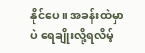နိုင်ပေ။ အခန်းထဲမှာပဲ ရေချိုးလို့ရလိမ့်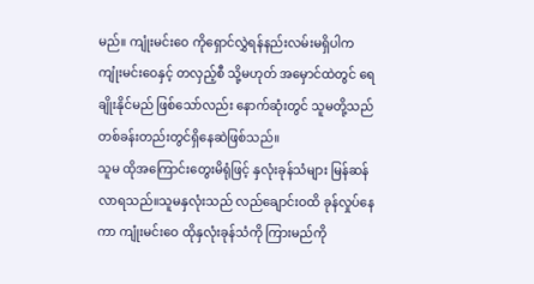မည်။ ကျုံးမင်းဝေ ကိုရှောင်လွှဲရန်နည်းလမ်းမရှိပါက ကျုံးမင်းဝေနှင့် တလှည့်စီ သို့မဟုတ် အမှောင်ထဲတွင် ရေချိုးနိုင်မည် ဖြစ်သော်လည်း နောက်ဆုံးတွင် သူမတို့သည် တစ်ခန်းတည်းတွင်ရှိနေဆဲဖြစ်သည်။
သူမ ထိုအကြောင်းတွေးမိရုံဖြင့် နှလုံးခုန်သံများ မြန်ဆန်လာရသည်။သူမနှလုံးသည် လည်ချောင်းဝထိ ခုန်လှုပ်နေကာ ကျုံးမင်းဝေ ထိုနှလုံးခုန်သံကို ကြားမည်ကို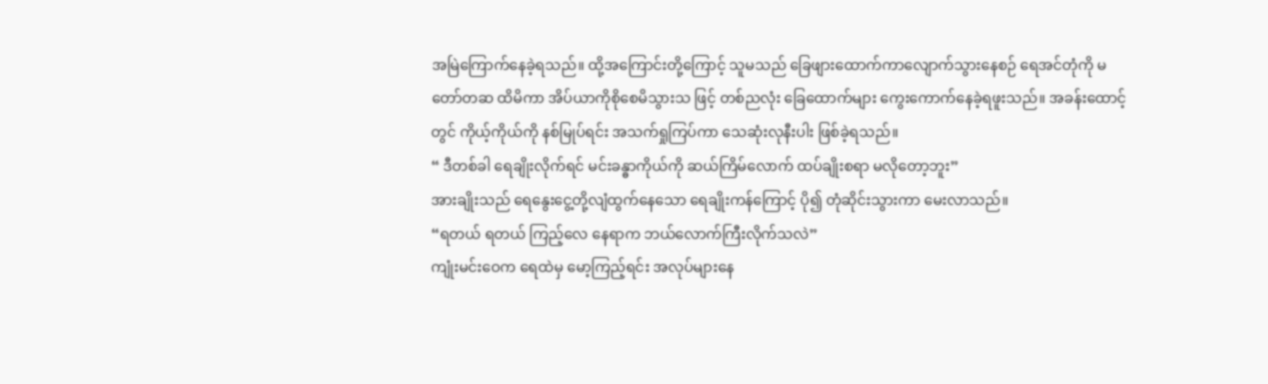အမြဲကြောက်နေခဲ့ရသည်။ ထို့အကြောင်းတို့ကြောင့် သူမသည် ခြေဖျားထောက်ကာလျောက်သွားနေစဉ် ရေအင်တုံကို မတော်တဆ ထိမိကာ အိပ်ယာကိုစိုစေမိသွားသ ဖြင့် တစ်ညလုံး ခြေထောက်များ ကွေးကောက်နေခဲ့ရဖူးသည်။ အခန်းထောင့်တွင် ကိုယ့်ကိုယ်ကို နစ်မြုပ်ရင်း အသက်ရှုကြပ်ကာ သေဆုံးလုနီးပါး ဖြစ်ခဲ့ရသည်။
“ ဒီတစ်ခါ ရေချိုးလိုက်ရင် မင်းခန္ဓာကိုယ်ကို ဆယ်ကြိမ်လောက် ထပ်ချိုးစရာ မလိုတော့ဘူး”
အားချိုးသည် ရေနွေးငွေ့တို့လျံထွက်နေသော ရေချိုးကန်ကြောင့် ပို၍ တုံဆိုင်းသွားကာ မေးလာသည်။
“ရတယ် ရတယ် ကြည့်လေ နေရာက ဘယ်လောက်ကြီးလိုက်သလဲ”
ကျုံးမင်းဝေက ရေထဲမှ မော့ကြည့်ရင်း အလုပ်များနေ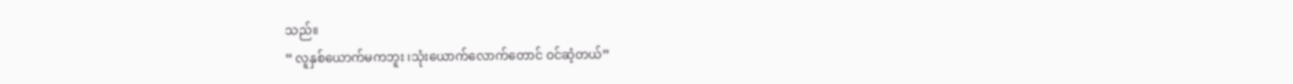သည်။
“ လူနှစ်ယောက်မကဘူး ၊သုံးယောက်လောက်တောင် ဝင်ဆံ့တယ်”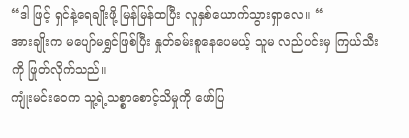“ဒါ ဖြင့် ရှင်နဲ့ရေချိုးဖို့ မြန်မြန်ထပြီး လူနှစ်ယောက်သွားရှာလေ။ “
အားချိုးက မပျော်မရွှင်ဖြစ်ပြီး နှုတ်ခမ်းစူနေပေမယ့် သူမ လည်ပင်းမှ ကြယ်သီးကို ဖြုတ်လိုက်သည်။
ကျုံးမင်းဝေက သူ့ရဲ့သစ္စာစောင့်သိမှုကို ဖော်ပြ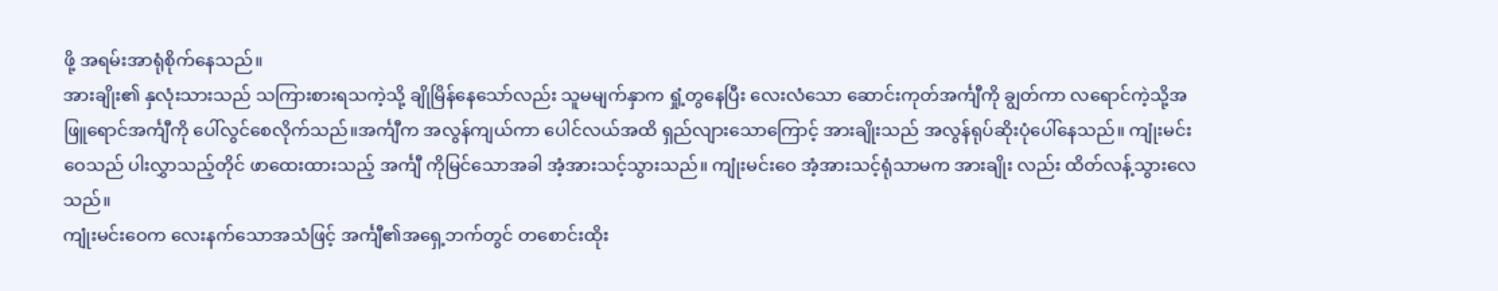ဖို့ အရမ်းအာရုံစိုက်နေသည်။
အားချိုး၏ နှလုံးသားသည် သကြားစားရသကဲ့သို့ ချိုမြိန်နေသော်လည်း သူမမျက်နှာက ရှုံ့တွနေပြီး လေးလံသော ဆောင်းကုတ်အင်္ကျီကို ချွတ်ကာ လရောင်ကဲ့သို့အဖြူရောင်အင်္ကျီကို ပေါ်လွင်စေလိုက်သည်။အင်္ကျီက အလွန်ကျယ်ကာ ပေါင်လယ်အထိ ရှည်လျားသောကြောင့် အားချိုးသည် အလွန်ရုပ်ဆိုးပုံပေါ်နေသည်။ ကျုံးမင်းဝေသည် ပါးလွှာသည့်တိုင် ဖာထေးထားသည့် အင်္ကျီ ကိုမြင်သောအခါ အံ့အားသင့်သွားသည်။ ကျုံးမင်းဝေ အံ့အားသင့်ရုံသာမက အားချိုး လည်း ထိတ်လန့်သွားလေသည်။
ကျုံးမင်းဝေက လေးနက်သောအသံဖြင့် အင်္ကျီ၏အရှေ့ဘက်တွင် တစောင်းထိုး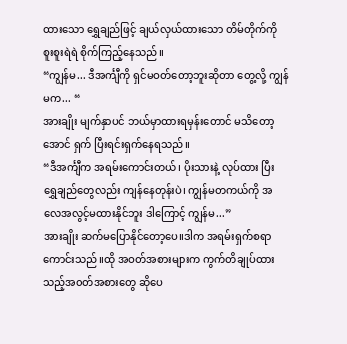ထားသော ရွှေချည်ဖြင့် ချယ်လှယ်ထားသော တိမ်တိုက်ကို စူးစူးရဲရဲ စိုက်ကြည့်နေသည်။
“ကျွန်မ... ဒီအင်္ကျီကို ရှင်မဝတ်တော့ဘူးဆိုတာ တွေ့လို့ ကျွန်မက... “
အားချိုး မျက်နှာပင် ဘယ်မှာထားရမှန်းတောင် မသိတော့အောင် ရှက် ပြီးရင်းရှက်နေရသည်။
“ဒီအင်္ကျီက အရမ်းကောင်းတယ်၊ ပိုးသားနဲ့ လုပ်ထား ပြီး ရွှေချည်တွေလည်း ကျန်နေတုန်းပဲ၊ ကျွန်မတကယ်ကို အလေအလွင့်မထားနိုင်ဘူး ဒါကြောင့် ကျွန်မ...”
အားချိုး ဆက်မပြောနိုင်တော့ပေ။ဒါက အရမ်းရှက်စရာကောင်းသည်။ထို အဝတ်အစားများက ကွက်တိချုပ်ထားသည့်အ၀တ်အစားတွေ ဆိုပေ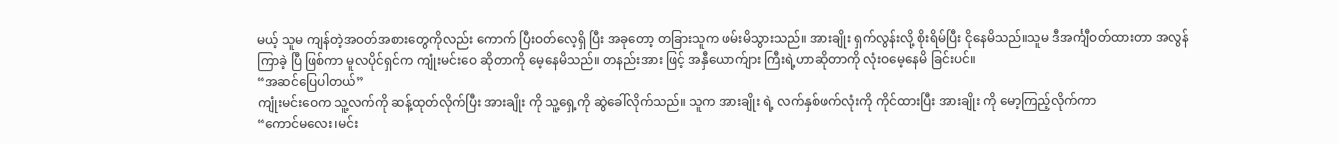မယ့် သူမ ကျန်တဲ့အဝတ်အစားတွေကိုလည်း ကောက် ပြီးဝတ်လေ့ရှိ ပြီး အခုတော့ တခြားသူက ဖမ်းမိသွားသည်။ အားချိုး ရှက်လွန်းလို့ စိုးရိမ်ပြီး ငိုနေမိသည်။သူမ ဒီအင်္ကျီဝတ်ထားတာ အလွန် ကြာခဲ့ ပြီ ဖြစ်ကာ မူလပိုင်ရှင်က ကျုံးမင်းဝေ ဆိုတာကို မေ့နေမိသည်။ တနည်းအား ဖြင့် အနှီယောက်ျား ကြီးရဲ့ဟာဆိုတာကို လုံးဝမေ့နေမိ ခြင်းပင်။
“အဆင်ပြေပါတယ်”
ကျုံးမင်းဝေက သူ့လက်ကို ဆန့်ထုတ်လိုက်ပြီး အားချိုး ကို သူ့ရှေ့ကို ဆွဲခေါ်လိုက်သည်။ သူက အားချိုး ရဲ့ လက်နှစ်ဖက်လုံးကို ကိုင်ထားပြီး အားချိုး ကို မော့ကြည့်လိုက်ကာ
“ကောင်မလေး၊မင်း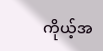ကိုယ့်အ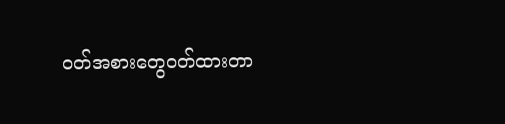ဝတ်အစားတွေဝတ်ထားတာ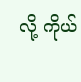လို့ ကိုယ်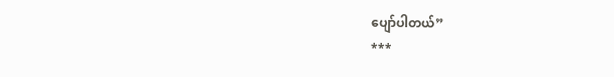ပျော်ပါတယ်”
***